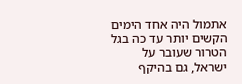אתמול היה אחד הימים הקשים יותר עד כה בגל הטרור שעובר על ישראל, גם בהיקף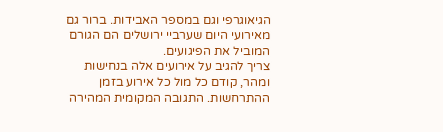הגיאוגרפי וגם במספר האבידות. ברור גם מאירועי היום שערביי ירושלים הם הגורם המוביל את הפיגועים.
צריך להגיב על אירועים אלה בנחישות ומהר, קודם כל מול כל אירוע בזמן ההתרחשות. התגובה המקומית המהירה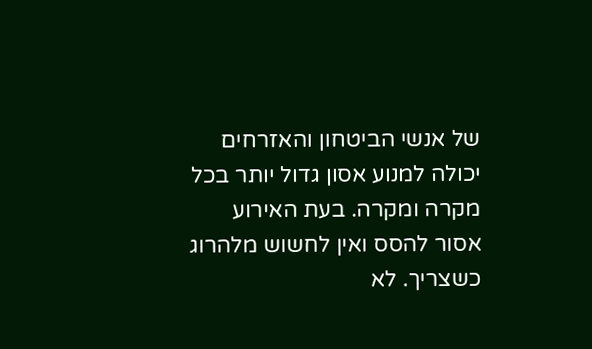של אנשי הביטחון והאזרחים יכולה למנוע אסון גדול יותר בכל מקרה ומקרה. בעת האירוע אסור להסס ואין לחשוש מלהרוג כשצריך. לא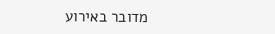מדובר באירוע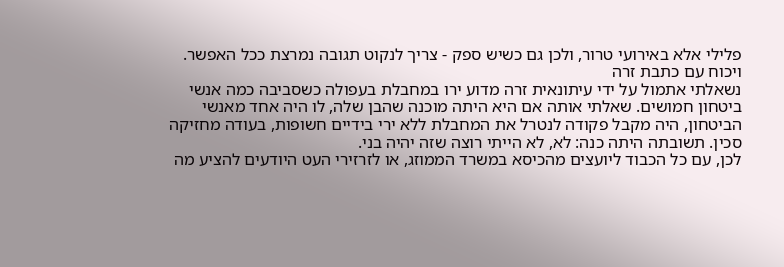פלילי אלא באירועי טרור, ולכן גם כשיש ספק - צריך לנקוט תגובה נמרצת ככל האפשר.
ויכוח עם כתבת זרה
נשאלתי אתמול על ידי עיתונאית זרה מדוע ירו במחבלת בעפולה כשסביבה כמה אנשי ביטחון חמושים. שאלתי אותה אם היא היתה מוכנה שהבן שלה, לו היה אחד מאנשי הביטחון, היה מקבל פקודה לנטרל את המחבלת ללא ירי בידיים חשופות, בעודה מחזיקה סכין. תשובתה היתה כנה: לא, לא הייתי רוצה שזה יהיה בני.
לכן, עם כל הכבוד ליועצים מהכיסא במשרד הממוזג, או לזרזירי העט היודעים להציע מה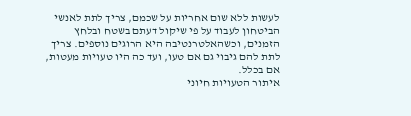לעשות ללא שום אחריות על שכמם, צריך לתת לאנשי הביטחון לעבוד על פי שיקול דעתם בשטח ובלחץ הזמנים, וכשהאלטרנטיבה היא הרוגים נוספים. צריך לתת להם גיבוי גם אם טעו, ועד כה היו טעויות מעטות, אם בכלל.
איתור הטעויות חיוני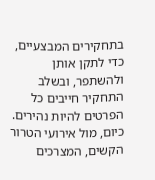בתחקירים המבצעיים, כדי לתקן אותן ולהשתפר, ובשלב התחקיר חייבים כל הפרטים להיות נהירים.
כיום, מול אירועי הטרור הקשים, המצרכים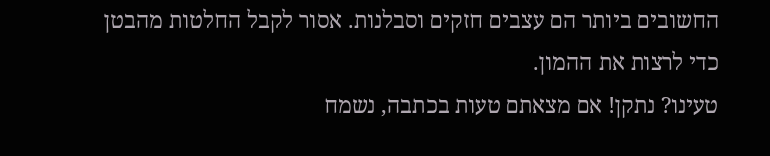החשובים ביותר הם עצבים חזקים וסבלנות. אסור לקבל החלטות מהבטן כדי לרצות את ההמון.
טעינו? נתקן! אם מצאתם טעות בכתבה, נשמח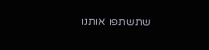שתשתפו אותנו